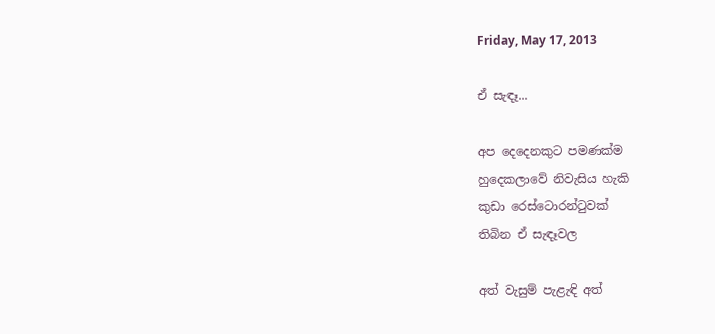Friday, May 17, 2013

ඒ සැඳෑ...

අප දෙදෙනකුට පමණක්ම
හුදෙකලාවේ නිවැසිය හැකි
කුඩා රෙස්ටොරන්ටුවක්
තිබින ඒ සැඳෑවල

අත් වැසුම් පැළැඳි අත්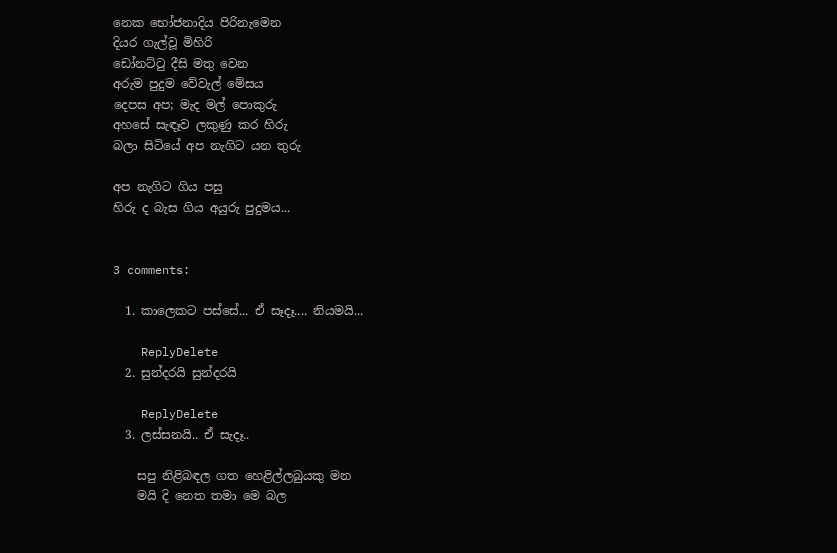නෙක භෝජනාදිය පිරිනැමෙන
දියර ගැල්වූ මිහිරි
ඩෝනට්ටු දීසි මතු වෙන
අරුම පුදුම වේවැල් මේසය
දෙපස අප; මැද මල් පොකුරු
අහසේ සැඳෑව ලකුණු කර හිරු
බලා සිටියේ අප නැගිට යන තුරු

අප නැගිට ගිය පසු
හිරු ද බැස ගිය අයුරු පුදුමය...


3 comments:

  1. කාලෙකට පස්සේ... ඒ සෑදෑ.... නියමයි...

    ReplyDelete
  2. සුන්දරයි සුන්දරයි

    ReplyDelete
  3. ලස්සනයි.. ඒ සැදෑ..

    සපු නිළිබඳල ගත හෙළිල්ලබුයකු මන
    මයි දි නෙත තමා මෙ බල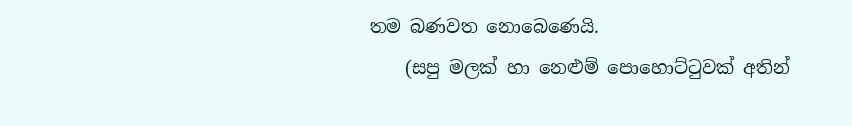තම බණවත නොබෙණෙයි.
    (සපු මලක් හා නෙළුම් පොහොට්ටුවක් අතින්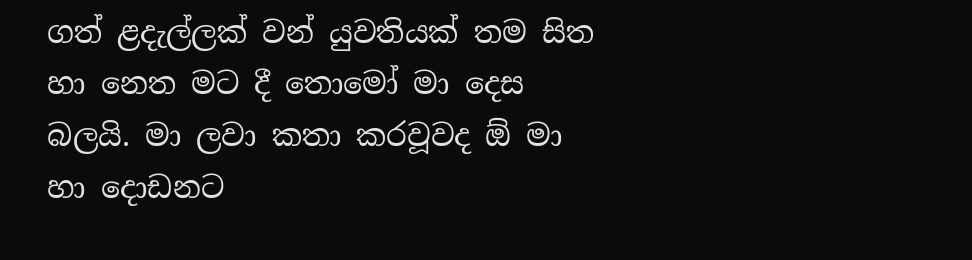ගත් ළදැල්ලක් වන් යුවතියක් තම සිත හා නෙත මට දී තොමෝ මා දෙස බලයි. මා ලවා කතා කරවූවද ඕ මා හා දොඩනට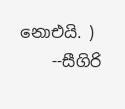නොඑයි. )
    --සීගිරි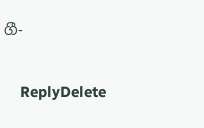ගී-

    ReplyDelete